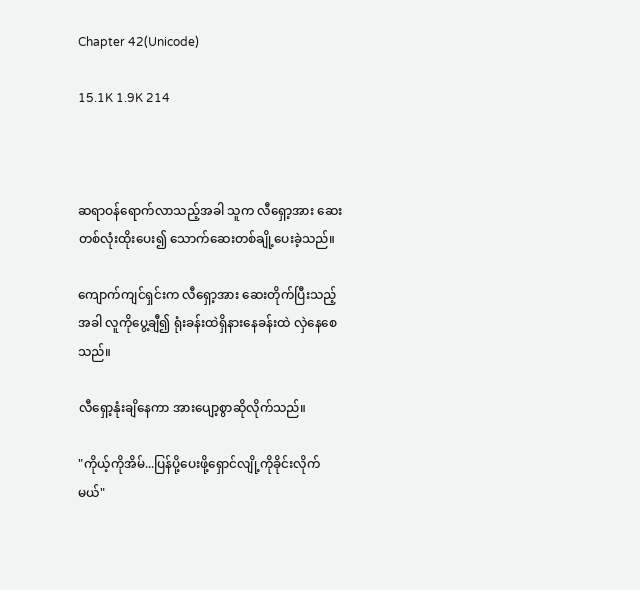Chapter 42(Unicode)

15.1K 1.9K 214



ဆရာဝန်ရောက်လာသည့်အခါ သူက လီရှော့အား ဆေးတစ်လုံးထိုးပေး၍ သောက်ဆေးတစ်ချို့ပေးခဲ့သည်။

ကျောက်ကျင်ရှင်းက လီရှော့အား ဆေးတိုက်ပြီးသည့်အခါ လူကိုပွေ့ချီ၍ ရုံးခန်းထဲရှိနားနေခန်းထဲ လှဲနေစေသည်။

လီရှော့နုံးချိနေကာ အားပျော့စွာဆိုလိုက်သည်။

"ကိုယ့်ကိုအိမ်...ပြန်ပို့ပေးဖို့ရှောင်လျို့ကိုခိုင်းလိုက်မယ်"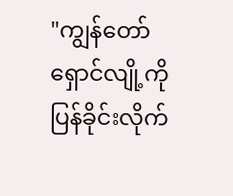"ကျွန်တော် ရှောင်လျို့ကို ပြန်ခိုင်းလိုက်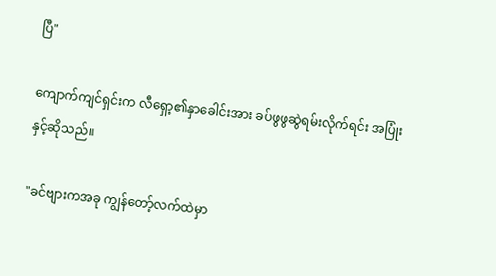ပြီ"

ကျောက်ကျင်ရှင်းက လီရှော့၏နှာခေါင်းအား ခပ်ဖွဖွဆွဲရမ်းလိုက်ရင်း အပြုံးနှင့်ဆိုသည်။

"ခင်ဗျားကအခု ကျွန်တော့်လက်ထဲမှာ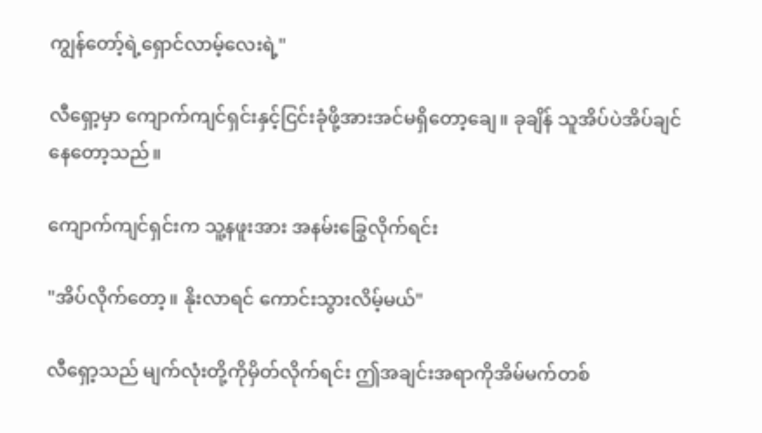ကျွန်တော့်ရဲ့ရှောင်လာမ့်လေးရဲ့"

လီရှော့မှာ ကျောက်ကျင်ရှင်းနှင့်ငြင်းခုံဖို့အားအင်မရှိတော့ချေ။ ခုချိန် သူအိပ်ပဲအိပ်ချင်နေတော့သည်။

ကျောက်ကျင်ရှင်းက သူ့နဖူးအား အနမ်းခြွေလိုက်ရင်း

"အိပ်လိုက်တော့။ နိုးလာရင် ကောင်းသွားလိမ့်မယ်"

လီရှော့သည် မျက်လုံးတို့ကိုမှိတ်လိုက်ရင်း ဤအချင်းအရာကိုအိမ်မက်တစ်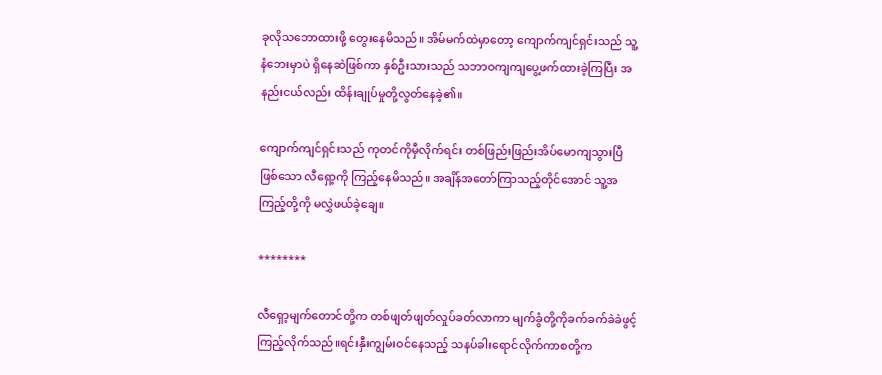ခုလိုသဘောထားဖို့ တွေးနေမိသည်။ အိမ်မက်ထဲမှာတော့ ကျောက်ကျင်ရှင်းသည် သူ့နံဘေးမှာပဲ ရှိနေဆဲဖြစ်ကာ နှစ်ဦးသားသည် သဘာဝကျကျပွေ့ဖက်ထားခဲ့ကြပြီး အနည်းငယ်လည်း ထိန်းချုပ်မှုတို့လွတ်နေခဲ့၏။

ကျောက်ကျင်ရှင်းသည် ကုတင်ကိုမှီလိုက်ရင်း တစ်ဖြည်းဖြည်းအိပ်မောကျသွားပြီဖြစ်သော လီရှော့ကို ကြည့်နေမိသည်။ အချိန်အတော်ကြာသည့်တိုင်အောင် သူ့အကြည့်တို့ကို မလွှဲဖယ်ခဲ့ချေ။

********

လီရှော့မျက်တောင်တို့က တစ်ဖျတ်ဖျတ်လှုပ်ခတ်လာကာ မျက်ခွံတို့ကိုခက်ခက်ခဲခဲဖွင့်ကြည့်လိုက်သည်။ရင်းနှီးကျွမ်းဝင်နေသည့် သနပ်ခါးရောင်လိုက်ကာစတို့က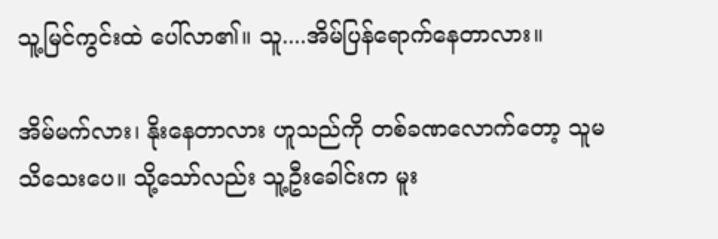သူ့မြင်ကွင်းထဲ ပေါ်လာ၏။ သူ....အိမ်ပြန်ရောက်နေတာလား။

အိမ်မက်လား၊ နိုးနေတာလား ဟူသည်ကို တစ်ခဏလောက်တော့ သူမသိသေးပေ။ သို့သော်လည်း သူ့ဦးခေါင်းက မူး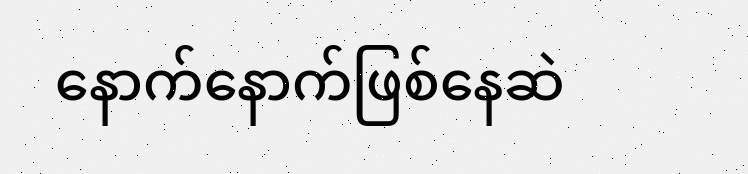နောက်နောက်ဖြစ်နေဆဲ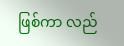ဖြစ်ကာ လည်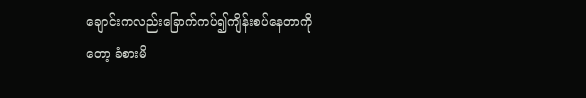ချောင်းကလည်းခြောက်ကပ်၍ကျိန်းစပ်နေတာကိုတော့ ခံစားမိ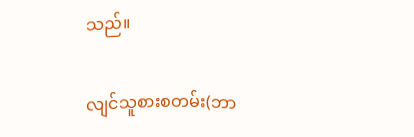သည်။

လျင်သူစားစတမ်း(ဘာ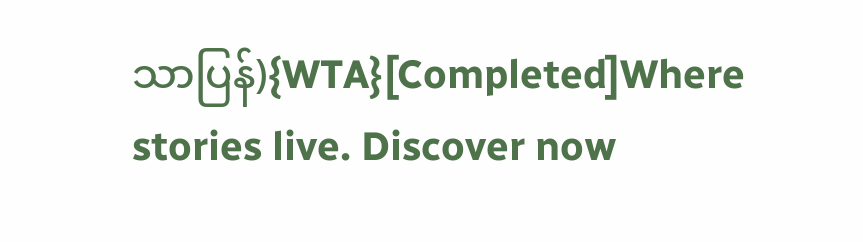သာပြန်){WTA}[Completed]Where stories live. Discover now